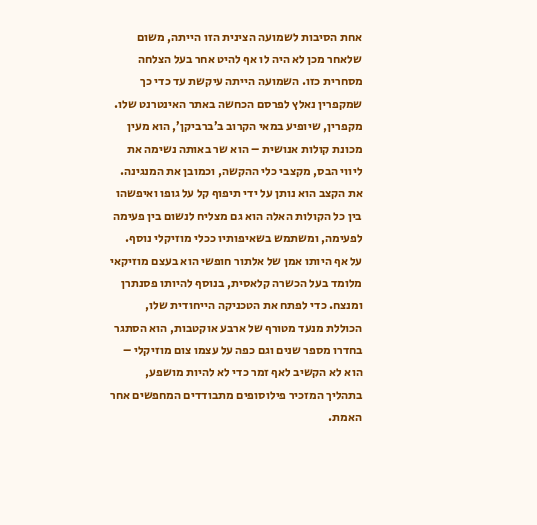אחת הסיבות לשמועה הצינית הזו הייתה, משום שלאחר מכן לא היה לו אף להיט אחר בעל הצלחה מסחרית כזו. השמועה הייתה עיקשת עד כדי כך שמקפרין נאלץ לפרסם הכחשה באתר האינטרנט שלו.
מקפרין, שיופיע במאי הקרוב ב’ברביקן’, הוא מעין מכונת קולות אנושית – הוא שר באותה נשימה את ליווי הבס, מקצבי כלי ההקשה, וכמובן את המנגינה. את הקצב הוא נותן על ידי תיפוף קל על גופו ואיפשהו בין כל הקולות האלה הוא גם מצליח לנשום בין פעימה לפעימה, ומשתמש בשאיפותיו ככלי מוזיקלי נוסף.
על אף היותו אמן של אלתור חופשי הוא בעצם מוזיקאי מלומד בעל הכשרה קלאסית, בנוסף להיותו פסנתרן ומנצח. כדי לפתח את הטכניקה הייחודית שלו, הכוללת מנעד מטורף של ארבע אוקטבות, הוא הסתגר בחדרו מספר שנים וגם כפה על עצמו צום מוזיקלי – הוא לא הקשיב לאף זמר כדי לא להיות מושפע, בתהליך המזכיר פילוסופים מתבודדים המחפשים אחר האמת.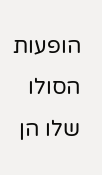הופעות הסולו שלו הן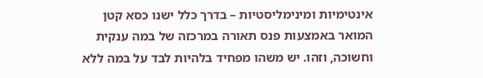אינטימיות ומינימליסטיות – בדרך כלל ישנו כסא קטן המואר באמצעות פנס תאורה במרכזה של במה ענקית וחשוכה, וזהו. יש משהו מפחיד בלהיות לבד על במה ללא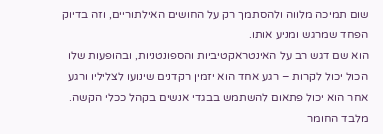שום תמיכה מלווה ולהסתמך רק על החושים האילתוריים, וזה בדיוק הפחד שמרגש ומניע אותו.
הוא שם דגש רב על האינטראקטיביות והספונטניות, ובהופעות שלו הכול יכול לקרות – רגע אחד הוא יזמין רקדנים שינועו לצליליו ורגע אחר הוא יכול פתאום להשתמש בבגדי אנשים בקהל ככלי הקשה. מלבד החומר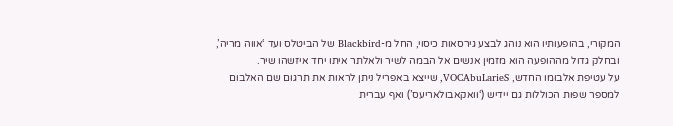המקורי, בהופעותיו הוא נוהג לבצע גירסאות כיסוי, החל מ-Blackbird של הביטלס ועד ‘אווה מריה’, ובחלק גדול מההופעה הוא מזמין אנשים אל הבמה לשיר ולאלתר איתו יחד איזשהו שיר.
על עטיפת אלבומו החדש, VOCAbuLarieS, שייצא באפריל ניתן לראות את תרגום שם האלבום למספר שפות הכוללות גם יידיש (‘וואקאבולאריעס’) ואף עברית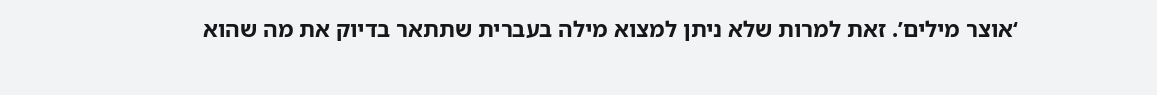‘אוצר מילים’. זאת למרות שלא ניתן למצוא מילה בעברית שתתאר בדיוק את מה שהוא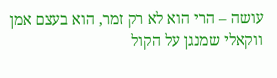עושה – הרי הוא לא רק זמר, הוא בעצם אמן ווקאלי שמנגן על הקול